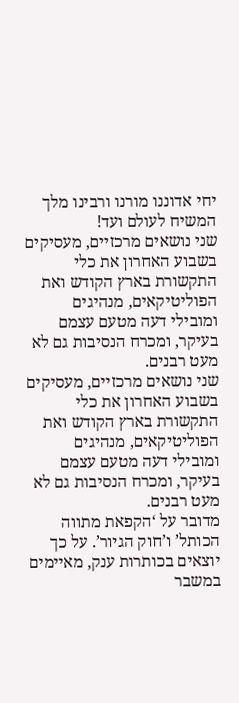יחי אדוננו מורנו ורבינו מלך המשיח לעולם ועד!
שני נושאים מרכזיים, מעסיקים בשבוע האחרון את כלי התקשורת בארץ הקודש ואת הפוליטיקאים, מנהיגים ומובילי דעה מטעם עצמם בעיקר, ומכרח הנסיבות גם לא מעט רבנים.
שני נושאים מרכזיים, מעסיקים בשבוע האחרון את כלי התקשורת בארץ הקודש ואת הפוליטיקאים, מנהיגים ומובילי דעה מטעם עצמם בעיקר, ומכרח הנסיבות גם לא מעט רבנים.
מדובר על ‘הקפאת מתווה הכותל’ ו’חוק הגיור’. על כך יוצאים בכותרות ענק, מאיימים במשבר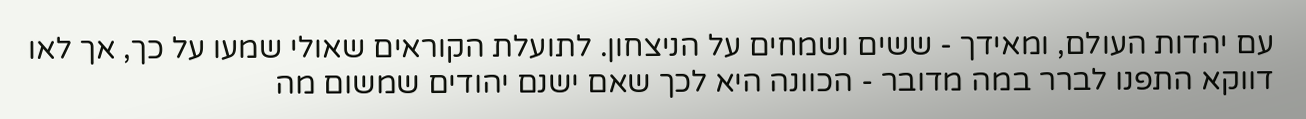עם יהדות העולם, ומאידך - ששים ושמחים על הניצחון. לתועלת הקוראים שאולי שמעו על כך, אך לאו דווקא התפנו לברר במה מדובר - הכוונה היא לכך שאם ישנם יהודים שמשום מה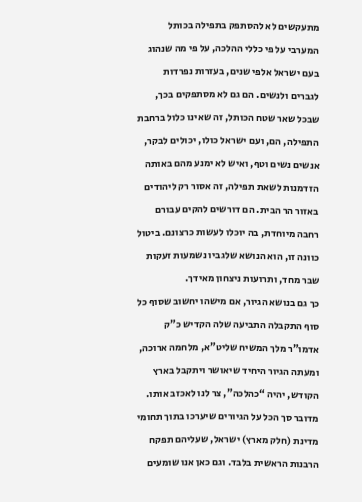מתעקשים לא להסתפק בתפילה בכותל המערבי על פי כללי ההלכה, על פי מה שנהוג בעם ישראל אלפי שנים, בעזרות נפרדות לגברים ולנשים. הם גם לא מסתפקים בכך, שבכל שאר שטח הכותל, זה שאינו כלול ברחבת התפילה, הם, ועם ישראל כולו, יכולים לבקר, אנשים נשים וטף, ואיש לא ימנע מהם באותה הזדמנות לשאת תפילה, זה אסור רק ליהודים באזור הר הבית. הם דורשים להקים עבורם רחבה מיוחדת, בה יוכלו לעשות כרצונם. ביטול כוונה זו, הוא הנושא שלגביו נשמעות זעקות שבר מחד, ותרועות ניצחון מאידך.
כך גם בנושא הגיור, אם מישהו יחשוב שסוף כל סוף התקבלה התביעה שלה הקדיש כ”ק אדמו”ר מלך המשיח שליט”א, מלחמה ארוכה, ומעתה הגיור היחיד שיאושר ויתקבל בארץ הקודש, יהיה “כהלכה”, צר לנו לאכזב אותו. מדובר סך הכל על הגיורים שיערכו בתוך תחומי מדינת (חלק מארץ) ישראל, שעליהם תפקח הרבנות הראשית בלבד. וגם כאן אנו שומעים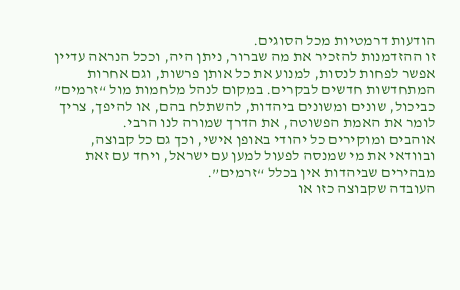הודעות דרמטיות מכל הסוגים.
זו ההזדמנות להזכיר את מה שברור, ניתן היה, וככל הנראה עדיין אפשר לפחות לנסות, למנוע את כל אותן פרשות, וגם אחרות המתחדשות חדשים לבקרים. במקום לנהל מלחמות מול “זרמים” כביכול, שונים ומשונים ביהדות, להשתלח בהם, או להיפך, צריך לומר את האמת הפשוטה, את הדרך שמורה לנו הרבי.
אוהבים ומוקירים כל יהודי באופן אישי, וכך גם כל קבוצה, ובוודאי את מי שמנסה לפעול למען עם ישראל, ויחד עם זאת מבהירים שביהדות אין בכלל “זרמים”.
העובדה שקבוצה כזו או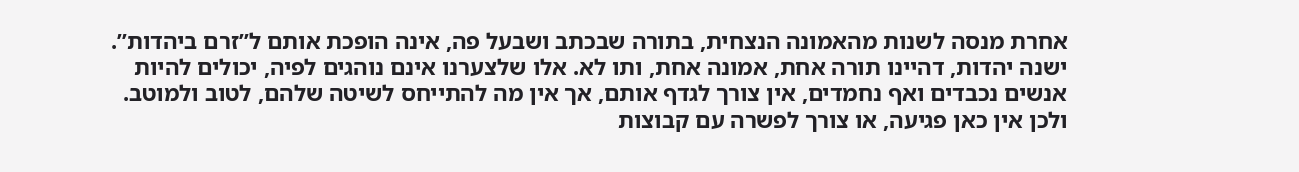אחרת מנסה לשנות מהאמונה הנצחית, בתורה שבכתב ושבעל פה, אינה הופכת אותם ל”זרם ביהדות”. ישנה יהדות, דהיינו תורה אחת, אמונה אחת, ותו לא. אלו שלצערנו אינם נוהגים לפיה, יכולים להיות אנשים נכבדים ואף נחמדים, אין צורך לגדף אותם, אך אין מה להתייחס לשיטה שלהם, לטוב ולמוטב. ולכן אין כאן פגיעה, או צורך לפשרה עם קבוצות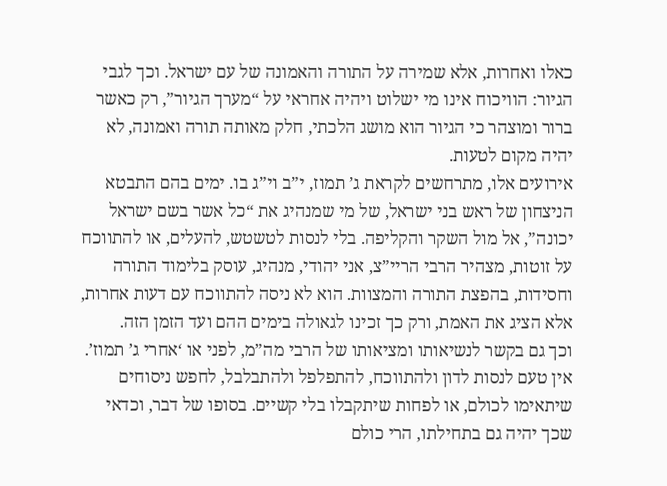כאלו ואחרות, אלא שמירה על התורה והאמונה של עם ישראל. וכך לגבי הגיור: הוויכוח אינו מי ישלוט ויהיה אחראי על “מערך הגיור”, רק כאשר ברור ומוצהר כי הגיור הוא מושג הלכתי, חלק מאותה תורה ואמונה, לא יהיה מקום לטעות.
אירועים אלו, מתרחשים לקראת ג’ תמוז, י”ב וי”ג בו. ימים בהם התבטא הניצחון של ראש בני ישראל, של מי שמנהיג את “כל אשר בשם ישראל יכונה”, אל מול השקר והקליפה. בלי לנסות לטשטש, להעלים, או להתווכח על זוטות, מצהיר הרבי הריי”צ, אני יהודי, מנהיג, עוסק בלימוד התורה וחסידות, בהפצת התורה והמצוות. הוא לא ניסה להתווכח עם דעות אחרות, אלא הציג את האמת, ורק כך זכינו לגאולה בימים ההם ועד הזמן הזה.
וכך גם בקשר לנשיאותו ומציאותו של הרבי מה”מ, לפני או ‘אחרי ג’ תמוז’. אין טעם לנסות לדון ולהתווכח, להתפלפל ולהתבלבל, לחפש ניסוחים שיתאימו לכולם, או לפחות שיתקבלו בלי קשיים. בסופו של דבר, וכדאי שכך יהיה גם בתחילתו, הרי כולם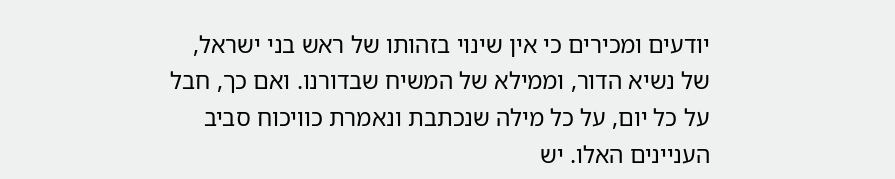יודעים ומכירים כי אין שינוי בזהותו של ראש בני ישראל, של נשיא הדור, וממילא של המשיח שבדורנו. ואם כך, חבל על כל יום, על כל מילה שנכתבת ונאמרת כוויכוח סביב העניינים האלו. יש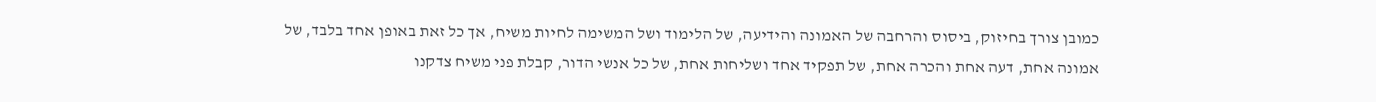כמובן צורך בחיזוק, ביסוס והרחבה של האמונה והידיעה, של הלימוד ושל המשימה לחיות משיח, אך כל זאת באופן אחד בלבד, של אמונה אחת, דעה אחת והכרה אחת, של תפקיד אחד ושליחות אחת, של כל אנשי הדור, קבלת פני משיח צדקנו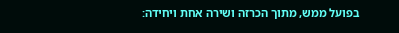בפועל ממש, מתוך הכרזה ושירה אחת ויחידה: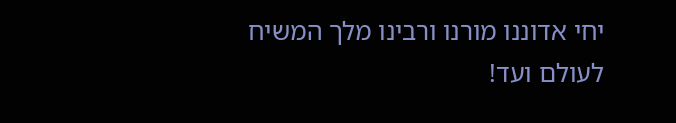יחי אדוננו מורנו ורבינו מלך המשיח לעולם ועד!